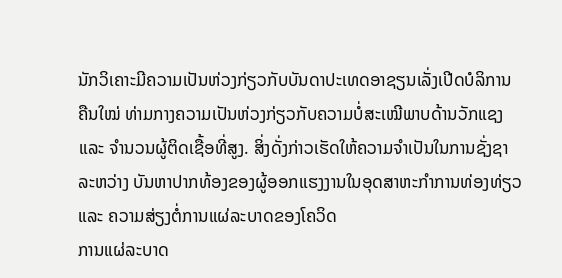ນັກວິເຄາະມີຄວາມເປັນຫ່ວງກ່ຽວກັບບັນດາປະເທດອາຊຽນເລັ່ງເປີດບໍລິການຄືນໃໝ່ ທ່າມກາງຄວາມເປັນຫ່ວງກ່ຽວກັບຄວາມບໍ່ສະເໝີພາບດ້ານວັກແຊງ ແລະ ຈຳນວນຜູ້ຕິດເຊື້ອທີ່ສູງ. ສິ່ງດັ່ງກ່າວເຮັດໃຫ້ຄວາມຈໍາເປັນໃນການຊັ່ງຊາລະຫວ່າງ ບັນຫາປາກທ້ອງຂອງຜູ້ອອກແຮງງານໃນອຸດສາຫະກໍາການທ່ອງທ່ຽວ ແລະ ຄວາມສ່ຽງຕໍ່ການແຜ່ລະບາດຂອງໂຄວິດ
ການແຜ່ລະບາດ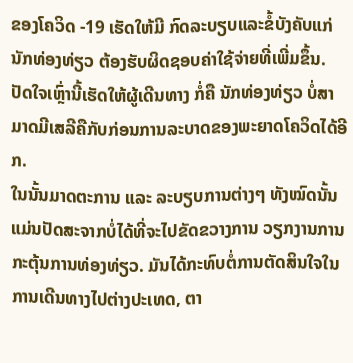ຂອງໂຄວິດ -19 ເຮັດໃຫ້ມີ ກົດລະບຽບແລະຂໍ້ບັງຄັບແກ່ ນັກທ່ອງທ່ຽວ ຕ້ອງຮັບຜິດຊອບຄ່າໃຊ້ຈ່າຍທີ່ເພີ່ມຂຶ້ນ. ປັດໃຈເຫຼົ່ານີ້ເຮັດໃຫ້ຜູ້ເດີນທາງ ກໍ່ຄື ນັກທ່ອງທ່ຽວ ບໍ່ສາມາດມີເສລີຄືກັບກ່ອນການລະບາດຂອງພະຍາດໂຄວິດໄດ້ອີກ.
ໃນນັ້ນມາດຕະການ ແລະ ລະບຽບການຕ່າງໆ ທັງໝົດນັ້ນແມ່ນປັດສະຈາກບໍ່ໄດ້ທີ່ຈະໄປຂັດຂວາງການ ວຽກງານການກະຕຸ້ນການທ່ອງທ່ຽວ. ມັນໄດ້ກະທົບຕໍ່ການຕັດສິນໃຈໃນການເດີນທາງໄປຕ່າງປະເທດ, ຕາ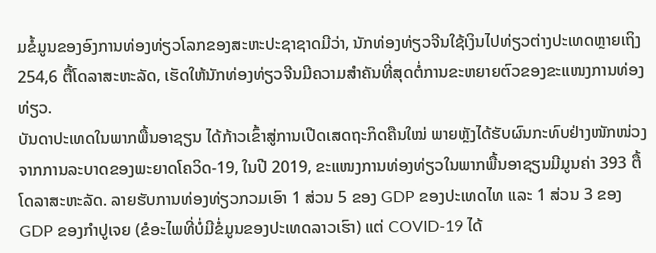ມຂໍ້ມູນຂອງອົງການທ່ອງທ່ຽວໂລກຂອງສະຫະປະຊາຊາດມີວ່າ, ນັກທ່ອງທ່ຽວຈີນໃຊ້ເງິນໄປທ່ຽວຕ່າງປະເທດຫຼາຍເຖິງ 254,6 ຕື້ໂດລາສະຫະລັດ, ເຮັດໃຫ້ນັກທ່ອງທ່ຽວຈີນມີຄວາມສຳຄັນທີ່ສຸດຕໍ່ການຂະຫຍາຍຕົວຂອງຂະແໜງການທ່ອງທ່ຽວ.
ບັນດາປະເທດໃນພາກພື້ນອາຊຽນ ໄດ້ກ້າວເຂົ້າສູ່ການເປີດເສດຖະກິດຄືນໃໝ່ ພາຍຫຼັງໄດ້ຮັບຜົນກະທົບຢ່າງໜັກໜ່ວງຈາກການລະບາດຂອງພະຍາດໂຄວິດ-19, ໃນປີ 2019, ຂະແໜງການທ່ອງທ່ຽວໃນພາກພື້ນອາຊຽນມີມູນຄ່າ 393 ຕື້ໂດລາສະຫະລັດ. ລາຍຮັບການທ່ອງທ່ຽວກວມເອົາ 1 ສ່ວນ 5 ຂອງ GDP ຂອງປະເທດໄທ ແລະ 1 ສ່ວນ 3 ຂອງ GDP ຂອງກຳປູເຈຍ (ຂໍອະໄພທີ່ບໍ່ມີຂໍ່ມູນຂອງປະເທດລາວເຮົາ) ແຕ່ COVID-19 ໄດ້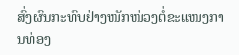ສົ່ງຜົນກະທົບຢ່າງໜັກໜ່ວງຕໍ່ຂະແໜງການທ່ອງ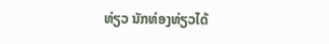ທ່ຽວ ນັກທ່ອງທ່ຽວໄດ້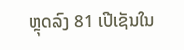ຫຼຸດລົງ 81 ເປີເຊັນໃນ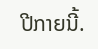ປີກາຍນີ້.